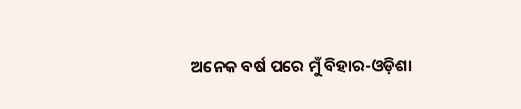ଅନେକ ବର୍ଷ ପରେ ମୁଁ ବିହାର-ଓଡ଼ିଶା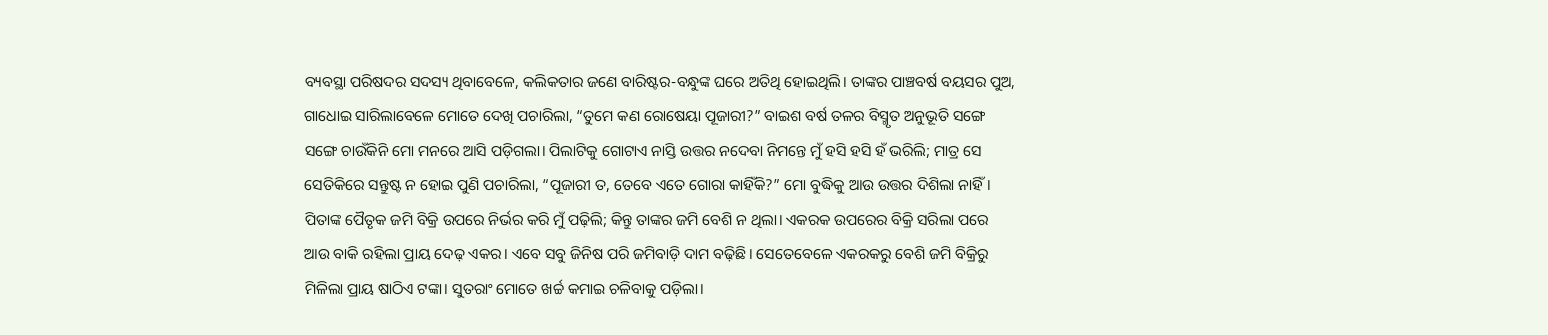ବ୍ୟବସ୍ଥା ପରିଷଦର ସଦସ୍ୟ ଥିବାବେଳେ, କଲିକତାର ଜଣେ ବାରିଷ୍ଟର-ବନ୍ଧୁଙ୍କ ଘରେ ଅତିଥି ହୋଇଥିଲି। ତାଙ୍କର ପାଞ୍ଚବର୍ଷ ବୟସର ପୁଅ, ଗାଧୋଇ ସାରିଲାବେଳେ ମୋତେ ଦେଖି ପଚାରିଲା, “ତୁମେ କଣ ରୋଷେୟା ପୂଜାରୀ?” ବାଇଶ ବର୍ଷ ତଳର ବିସ୍ମୃତ ଅନୁଭୂତି ସଙ୍ଗେ ସଙ୍ଗେ ଚାଉଁକିନି ମୋ ମନରେ ଆସି ପଡ଼ିଗଲା। ପିଲାଟିକୁ ଗୋଟାଏ ନାସ୍ତି ଉତ୍ତର ନଦେବା ନିମନ୍ତେ ମୁଁ ହସି ହସି ହଁ ଭରିଲି; ମାତ୍ର ସେ ସେତିକିରେ ସନ୍ତୁଷ୍ଟ ନ ହୋଇ ପୁଣି ପଚାରିଲା, “ପୂଜାରୀ ତ, ତେବେ ଏତେ ଗୋରା କାହିଁକି?” ମୋ ବୁଦ୍ଧିକୁ ଆଉ ଉତ୍ତର ଦିଶିଲା ନାହିଁ।
ପିତାଙ୍କ ପୈତୃକ ଜମି ବିକ୍ରି ଉପରେ ନିର୍ଭର କରି ମୁଁ ପଢ଼ିଲି; କିନ୍ତୁ ତାଙ୍କର ଜମି ବେଶି ନ ଥିଲା। ଏକରକ ଉପରେର ବିକ୍ରି ସରିଲା ପରେ ଆଉ ବାକି ରହିଲା ପ୍ରାୟ ଦେଢ଼ ଏକର। ଏବେ ସବୁ ଜିନିଷ ପରି ଜମିବାଡ଼ି ଦାମ ବଢ଼ିଛି। ସେତେବେଳେ ଏକରକରୁ ବେଶି ଜମି ବିକ୍ରିରୁ ମିଳିଲା ପ୍ରାୟ ଷାଠିଏ ଟଙ୍କା। ସୁତରାଂ ମୋତେ ଖର୍ଚ୍ଚ କମାଇ ଚଳିବାକୁ ପଡ଼ିଲା।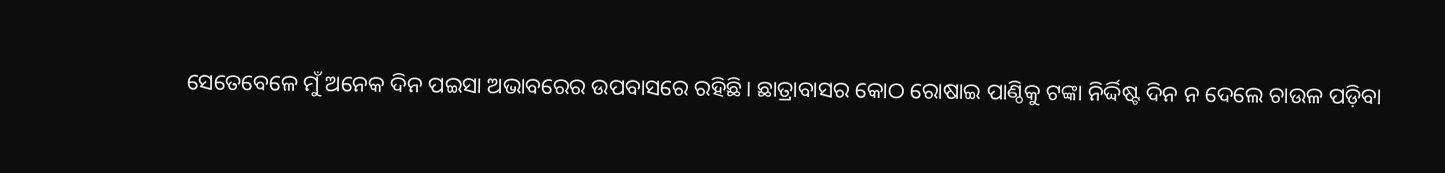ସେତେବେଳେ ମୁଁ ଅନେକ ଦିନ ପଇସା ଅଭାବରେର ଉପବାସରେ ରହିଛି। ଛାତ୍ରାବାସର କୋଠ ରୋଷାଇ ପାଣ୍ଠିକୁ ଟଙ୍କା ନିର୍ଦ୍ଦିଷ୍ଟ ଦିନ ନ ଦେଲେ ଚାଉଳ ପଡ଼ିବା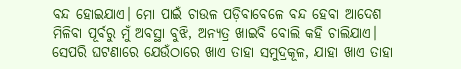ବନ୍ଦ ହୋଇଯାଏ। ମୋ ପାଇଁ ଚାଉଳ ପଡ଼ିବାବେଳେ ବନ୍ଦ ହେବା ଆଦେଶ ମିଳିବା ପୂର୍ବରୁ ମୁଁ ଅବସ୍ଥା ବୁଝି, ଅନ୍ୟତ୍ର ଖାଇବି ବୋଲି କହି ଚାଲିଯାଏ।
ସେପରି ଘଟଣାରେ ଯେଉଁଠାରେ ଖାଏ ତାହା ସମୁଦ୍ରକୂଳ, ଯାହା ଖାଏ ତାହା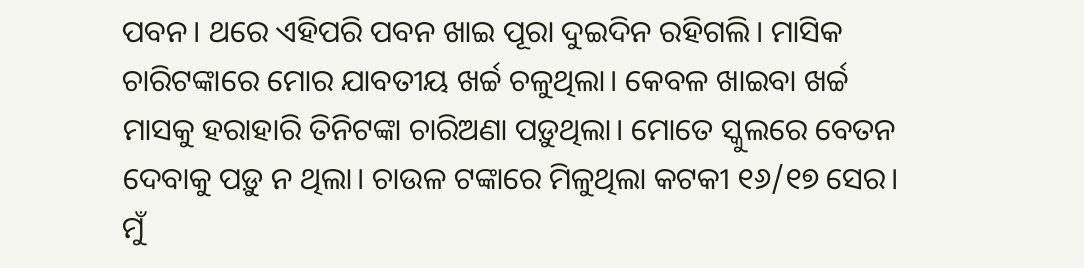ପବନ। ଥରେ ଏହିପରି ପବନ ଖାଇ ପୂରା ଦୁଇଦିନ ରହିଗଲି। ମାସିକ ଚାରିଟଙ୍କାରେ ମୋର ଯାବତୀୟ ଖର୍ଚ୍ଚ ଚଳୁଥିଲା। କେବଳ ଖାଇବା ଖର୍ଚ୍ଚ ମାସକୁ ହରାହାରି ତିନିଟଙ୍କା ଚାରିଅଣା ପଡ଼ୁଥିଲା। ମୋତେ ସ୍କୁଲରେ ବେତନ ଦେବାକୁ ପଡ଼ୁ ନ ଥିଲା। ଚାଉଳ ଟଙ୍କାରେ ମିଳୁଥିଲା କଟକୀ ୧୬/୧୭ ସେର।
ମୁଁ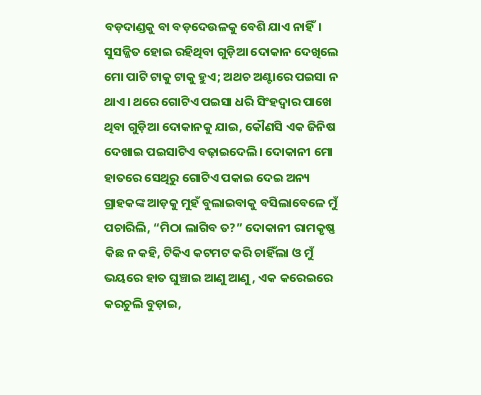ବଡ଼ଦାଣ୍ଡକୁ ବା ବଡ଼ଦେଉଳକୁ ବେଶି ଯାଏ ନାହିଁ। ସୁସଜ୍ଜିତ ହୋଇ ରହିଥିବା ଗୁଡ଼ିଆ ଦୋକାନ ଦେଖିଲେ ମୋ ପାଟି ଟାକୁ ଟାକୁ ହୁଏ; ଅଥଚ ଅଣ୍ଟାରେ ପଇସା ନ ଥାଏ। ଥରେ ଗୋଟିଏ ପଇସା ଧରି ସିଂହଦ୍ବାର ପାଖେ ଥିବା ଗୁଡ଼ିଆ ଦୋକାନକୁ ଯାଇ, କୌଣସି ଏକ ଜିନିଷ ଦେଖାଇ ପଇସାଟିଏ ବଢ଼ାଇଦେଲି। ଦୋକାନୀ ମୋ ହାତରେ ସେଥିରୁ ଗୋଟିଏ ପକାଇ ଦେଇ ଅନ୍ୟ ଗ୍ରାହକଙ୍କ ଆଡ଼କୁ ମୁହଁ ବୁଲାଇବାକୁ ବସିଲାବେଳେ ମୁଁ ପଚାରିଲି, “ମିଠା ଲାଗିବ ତ?” ଦୋକାନୀ ରାମକୃଷ୍ଣ କିଛ ନ କହି, ଟିକିଏ କଟମଟ କରି ଚାହିଁଲା ଓ ମୁଁ ଭୟରେ ହାତ ଘୁଞ୍ଚାଇ ଆଣୁ ଆଣୁ, ଏକ କରେଇରେ କରଚୁଲି ବୁଡ଼ାଇ,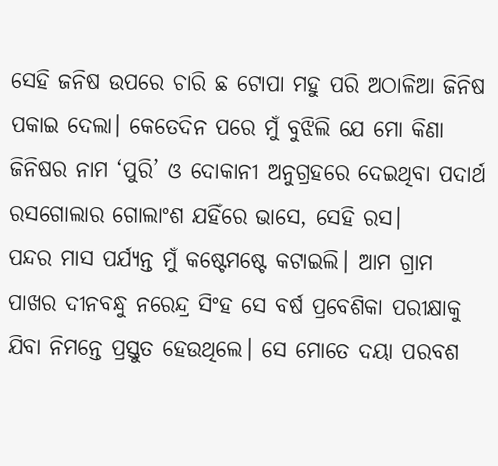ସେହି ଜନିଷ ଉପରେ ଚାରି ଛ ଟୋପା ମହୁ ପରି ଅଠାଳିଆ ଜିନିଷ ପକାଇ ଦେଲା। କେତେଦିନ ପରେ ମୁଁ ବୁଝିଲି ଯେ ମୋ କିଣା ଜିନିଷର ନାମ ‘ପୁରି’ ଓ ଦୋକାନୀ ଅନୁଗ୍ରହରେ ଦେଇଥିବା ପଦାର୍ଥ ରସଗୋଲାର ଗୋଲାଂଶ ଯହିଁରେ ଭାସେ, ସେହି ରସ।
ପନ୍ଦର ମାସ ପର୍ଯ୍ୟନ୍ତ ମୁଁ କଷ୍ଟେମଷ୍ଟେ କଟାଇଲି। ଆମ ଗ୍ରାମ ପାଖର ଦୀନବନ୍ଧୁ ନରେନ୍ଦ୍ର ସିଂହ ସେ ବର୍ଷ ପ୍ରବେଶିକା ପରୀକ୍ଷାକୁ ଯିବା ନିମନ୍ତେ ପ୍ରସ୍ତୁତ ହେଉଥିଲେ। ସେ ମୋତେ ଦୟା ପରବଶ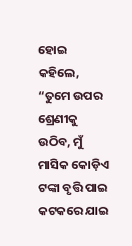ହୋଇ କହିଲେ, “ତୁମେ ଉପର ଶ୍ରେଣୀକୁ ଉଠିବ, ମୁଁ ମାସିକ କୋଡ଼ିଏ ଟଙ୍କା ବୃତ୍ତି ପାଇ କଟକରେ ଯାଇ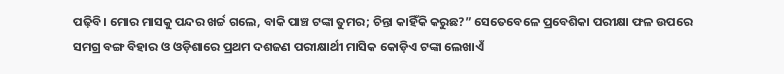ପଢ଼ିବି। ମୋର ମାସକୁ ପନ୍ଦର ଖର୍ଚ୍ଚ ଗଲେ, ବାକି ପାଞ୍ଚ ଟଙ୍କା ତୁମର; ଚିନ୍ତା କାହିଁକି କରୁଛ?” ସେତେବେଳେ ପ୍ରବେଶିକା ପରୀକ୍ଷା ଫଳ ଉପରେ ସମଗ୍ର ବଙ୍ଗ ବିହାର ଓ ଓଡ଼ିଶାରେ ପ୍ରଥମ ଦଶଜଣ ପରୀକ୍ଷାର୍ଥୀ ମାସିକ କୋଡ଼ିଏ ଟଙ୍କା ଲେଖାଏଁ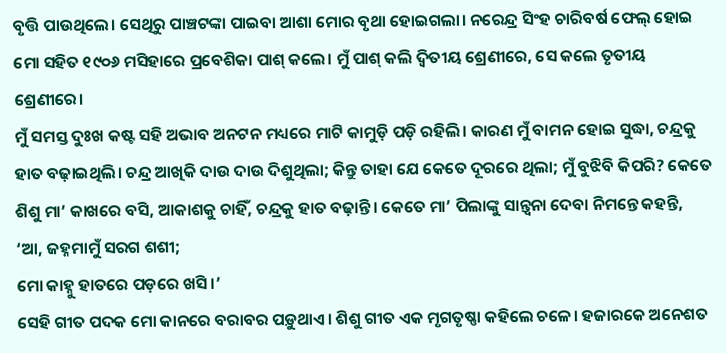ବୃତ୍ତି ପାଉଥିଲେ। ସେଥିରୁ ପାଞ୍ଚଟଙ୍କା ପାଇବା ଆଶା ମୋର ବୃଥା ହୋଇଗଲା। ନରେନ୍ଦ୍ର ସିଂହ ଚାରିବର୍ଷ ଫେଲ୍ ହୋଇ ମୋ ସହିତ ୧୯୦୬ ମସିହାରେ ପ୍ରବେଶିକା ପାଶ୍ କଲେ। ମୁଁ ପାଶ୍ କଲି ଦ୍ବିତୀୟ ଶ୍ରେଣୀରେ, ସେ କଲେ ତୃତୀୟ ଶ୍ରେଣୀରେ।
ମୁଁ ସମସ୍ତ ଦୁଃଖ କଷ୍ଟ ସହି ଅଭାବ ଅନଟନ ମଧ୍ୟରେ ମାଟି କାମୁଡ଼ି ପଡ଼ି ରହିଲି। କାରଣ ମୁଁ ବାମନ ହୋଇ ସୁଦ୍ଧା, ଚନ୍ଦ୍ରକୁ ହାତ ବଢ଼ାଇଥିଲି। ଚନ୍ଦ୍ର ଆଖିକି ଦାଉ ଦାଉ ଦିଶୁଥିଲା; କିନ୍ତୁ ତାହା ଯେ କେତେ ଦୂରରେ ଥିଲା; ମୁଁ ବୁଝିବି କିପରି? କେତେ ଶିଶୁ ମା’ କାଖରେ ବସି, ଆକାଶକୁ ଚାହିଁ, ଚନ୍ଦ୍ରକୁ ହାତ ବଢ଼ାନ୍ତି। କେତେ ମା’ ପିଲାଙ୍କୁ ସାନ୍ତ୍ୱନା ଦେବା ନିମନ୍ତେ କହନ୍ତି,
‘ଆ, ଜହ୍ନମାମୁଁ ସରଗ ଶଶୀ;
ମୋ କାହ୍ନୁ ହାତରେ ପଡ଼ରେ ଖସି।’
ସେହି ଗୀତ ପଦକ ମୋ କାନରେ ବରାବର ପଡ଼ୁଥାଏ। ଶିଶୁ ଗୀତ ଏକ ମୃଗତୃଷ୍ଣା କହିଲେ ଚଳେ। ହଜାରକେ ଅନେଶତ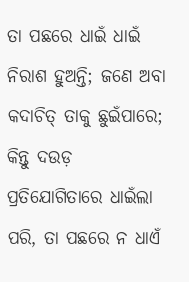ତା ପଛରେ ଧାଇଁ ଧାଇଁ ନିରାଶ ହୁଅନ୍ତି; ଜଣେ ଅବା କଦାଚିତ୍ ତାକୁ ଛୁଇଁପାରେ; କିନ୍ତୁ ଦଉଡ଼ ପ୍ରତିଯୋଗିତାରେ ଧାଇଁଲା ପରି, ତା ପଛରେ ନ ଧାଏଁ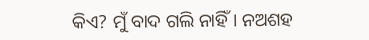କିଏ? ମୁଁ ବାଦ ଗଲି ନାହିଁ। ନଅଶହ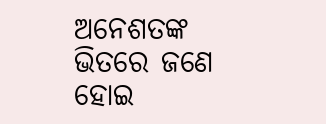ଅନେଶତଙ୍କ ଭିତରେ ଜଣେ ହୋଇ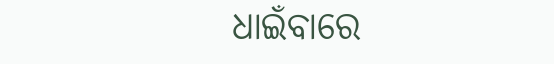ଧାଇଁବାରେ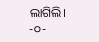ଲାଗିଲି।
-୦-